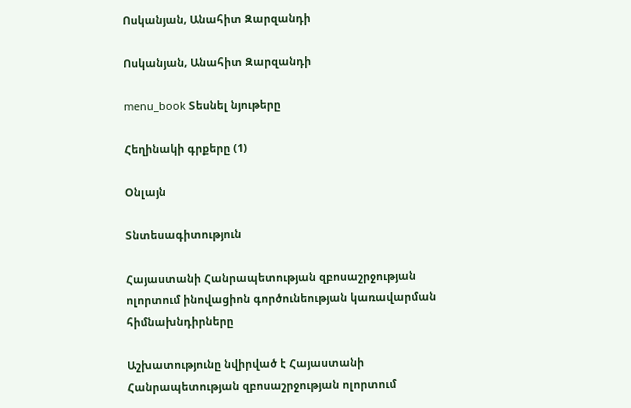Ոսկանյան, Անահիտ Զարզանդի

Ոսկանյան, Անահիտ Զարզանդի

menu_book Տեսնել նյութերը

Հեղինակի գրքերը (1)

Օնլայն

Տնտեսագիտություն

Հայաստանի Հանրապետության զբոսաշրջության ոլորտում ինովացիոն գործունեության կառավարման հիմնախնդիրները

Աշխատությունը նվիրված է Հայաստանի Հանրապետության զբոսաշրջության ոլորտում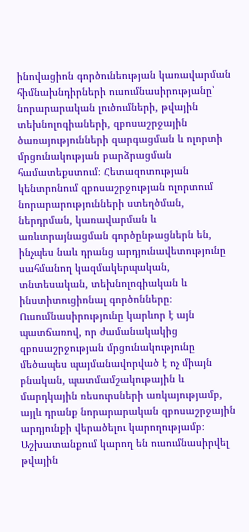ինովացիոն գործունեության կառավարման հիմնախնդիրների ուսումնասիրությանը՝ նորարարական լուծումների, թվային տեխնոլոգիաների, զբոսաշրջային ծառայությունների զարգացման և ոլորտի մրցունակության բարձրացման համատեքստում։ Հետազոտության կենտրոնում զբոսաշրջության ոլորտում նորարարությունների ստեղծման, ներդրման, կառավարման և առևտրայնացման գործընթացներն են, ինչպես նաև դրանց արդյունավետությունը սահմանող կազմակերպական, տնտեսական, տեխնոլոգիական և ինստիտուցիոնալ գործոնները։ Ուսումնասիրությունը կարևոր է այն պատճառով, որ ժամանակակից զբոսաշրջության մրցունակությունը մեծապես պայմանավորված է ոչ միայն բնական, պատմամշակութային և մարդկային ռեսուրսների առկայությամբ, այլև դրանք նորարարական զբոսաշրջային արդյունքի վերածելու կարողությամբ։ Աշխատանքում կարող են ուսումնասիրվել թվային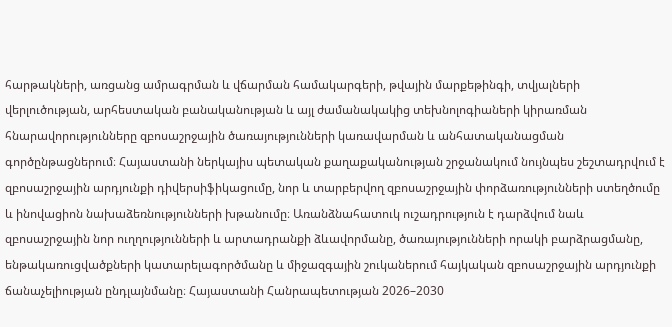հարթակների, առցանց ամրագրման և վճարման համակարգերի, թվային մարքեթինգի, տվյալների վերլուծության, արհեստական բանականության և այլ ժամանակակից տեխնոլոգիաների կիրառման հնարավորությունները զբոսաշրջային ծառայությունների կառավարման և անհատականացման գործընթացներում։ Հայաստանի ներկայիս պետական քաղաքականության շրջանակում նույնպես շեշտադրվում է զբոսաշրջային արդյունքի դիվերսիֆիկացումը, նոր և տարբերվող զբոսաշրջային փորձառությունների ստեղծումը և ինովացիոն նախաձեռնությունների խթանումը։ Առանձնահատուկ ուշադրություն է դարձվում նաև զբոսաշրջային նոր ուղղությունների և արտադրանքի ձևավորմանը, ծառայությունների որակի բարձրացմանը, ենթակառուցվածքների կատարելագործմանը և միջազգային շուկաներում հայկական զբոսաշրջային արդյունքի ճանաչելիության ընդլայնմանը։ Հայաստանի Հանրապետության 2026–2030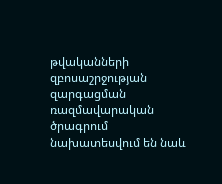թվականների զբոսաշրջության զարգացման ռազմավարական ծրագրում նախատեսվում են նաև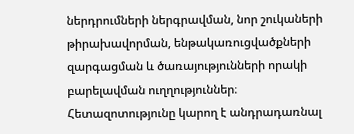ներդրումների ներգրավման, նոր շուկաների թիրախավորման, ենթակառուցվածքների զարգացման և ծառայությունների որակի բարելավման ուղղություններ։ Հետազոտությունը կարող է անդրադառնալ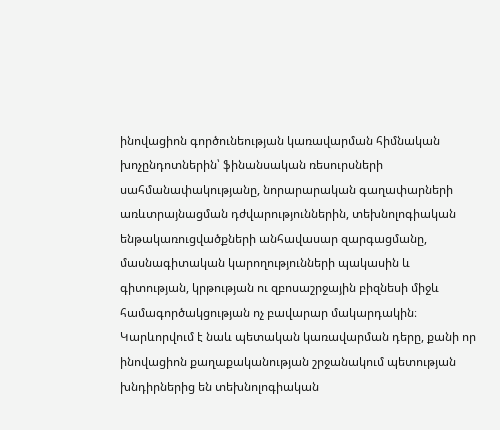ինովացիոն գործունեության կառավարման հիմնական խոչընդոտներին՝ ֆինանսական ռեսուրսների սահմանափակությանը, նորարարական գաղափարների առևտրայնացման դժվարություններին, տեխնոլոգիական ենթակառուցվածքների անհավասար զարգացմանը, մասնագիտական կարողությունների պակասին և գիտության, կրթության ու զբոսաշրջային բիզնեսի միջև համագործակցության ոչ բավարար մակարդակին։ Կարևորվում է նաև պետական կառավարման դերը, քանի որ ինովացիոն քաղաքականության շրջանակում պետության խնդիրներից են տեխնոլոգիական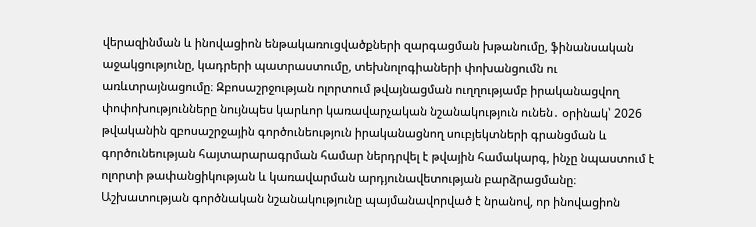վերազինման և ինովացիոն ենթակառուցվածքների զարգացման խթանումը, ֆինանսական աջակցությունը, կադրերի պատրաստումը, տեխնոլոգիաների փոխանցումն ու առևտրայնացումը։ Զբոսաշրջության ոլորտում թվայնացման ուղղությամբ իրականացվող փոփոխությունները նույնպես կարևոր կառավարչական նշանակություն ունեն․ օրինակ՝ 2026 թվականին զբոսաշրջային գործունեություն իրականացնող սուբյեկտների գրանցման և գործունեության հայտարարագրման համար ներդրվել է թվային համակարգ, ինչը նպաստում է ոլորտի թափանցիկության և կառավարման արդյունավետության բարձրացմանը։ Աշխատության գործնական նշանակությունը պայմանավորված է նրանով, որ ինովացիոն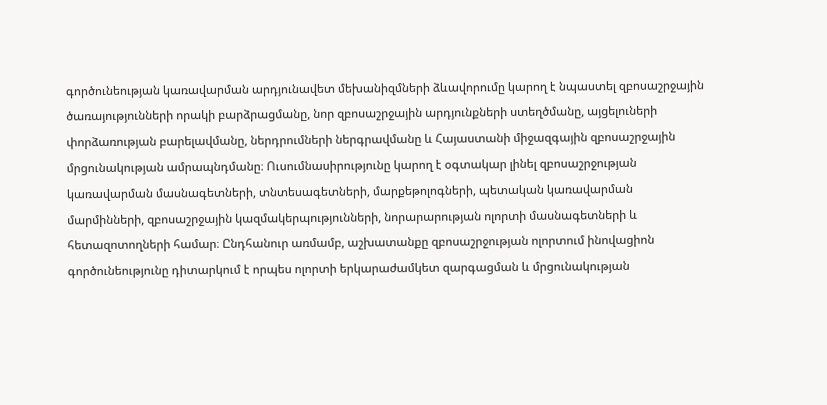գործունեության կառավարման արդյունավետ մեխանիզմների ձևավորումը կարող է նպաստել զբոսաշրջային ծառայությունների որակի բարձրացմանը, նոր զբոսաշրջային արդյունքների ստեղծմանը, այցելուների փորձառության բարելավմանը, ներդրումների ներգրավմանը և Հայաստանի միջազգային զբոսաշրջային մրցունակության ամրապնդմանը։ Ուսումնասիրությունը կարող է օգտակար լինել զբոսաշրջության կառավարման մասնագետների, տնտեսագետների, մարքեթոլոգների, պետական կառավարման մարմինների, զբոսաշրջային կազմակերպությունների, նորարարության ոլորտի մասնագետների և հետազոտողների համար։ Ընդհանուր առմամբ, աշխատանքը զբոսաշրջության ոլորտում ինովացիոն գործունեությունը դիտարկում է որպես ոլորտի երկարաժամկետ զարգացման և մրցունակության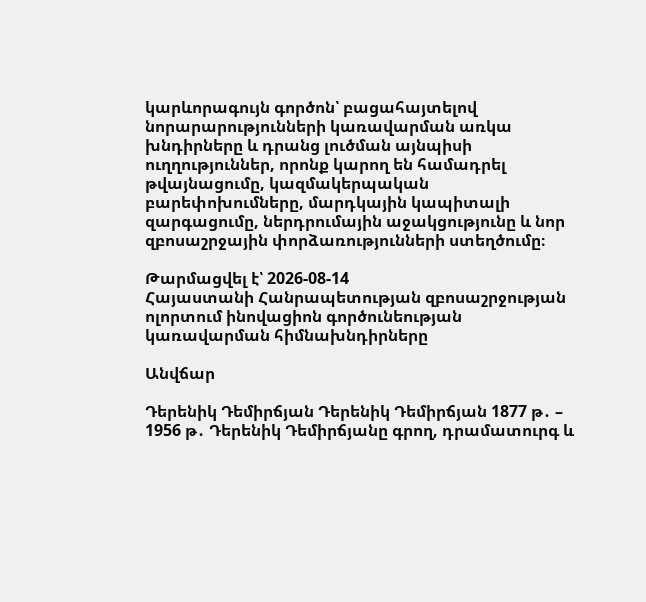կարևորագույն գործոն՝ բացահայտելով նորարարությունների կառավարման առկա խնդիրները և դրանց լուծման այնպիսի ուղղություններ, որոնք կարող են համադրել թվայնացումը, կազմակերպական բարեփոխումները, մարդկային կապիտալի զարգացումը, ներդրումային աջակցությունը և նոր զբոսաշրջային փորձառությունների ստեղծումը։

Թարմացվել է՝ 2026-08-14
Հայաստանի Հանրապետության զբոսաշրջության ոլորտում ինովացիոն գործունեության կառավարման հիմնախնդիրները

Անվճար

Դերենիկ Դեմիրճյան Դերենիկ Դեմիրճյան 1877 թ․ – 1956 թ․ Դերենիկ Դեմիրճյանը գրող, դրամատուրգ և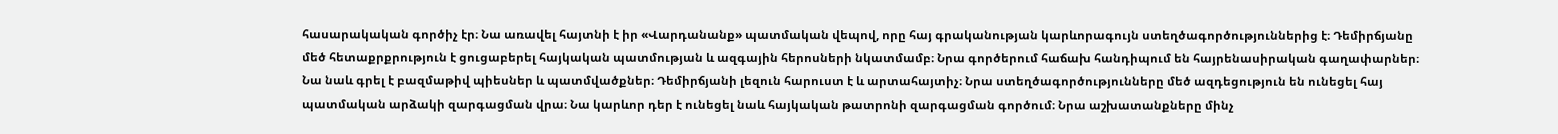հասարակական գործիչ էր։ Նա առավել հայտնի է իր «Վարդանանք» պատմական վեպով, որը հայ գրականության կարևորագույն ստեղծագործություններից է։ Դեմիրճյանը մեծ հետաքրքրություն է ցուցաբերել հայկական պատմության և ազգային հերոսների նկատմամբ։ Նրա գործերում հաճախ հանդիպում են հայրենասիրական գաղափարներ։ Նա նաև գրել է բազմաթիվ պիեսներ և պատմվածքներ։ Դեմիրճյանի լեզուն հարուստ է և արտահայտիչ։ Նրա ստեղծագործությունները մեծ ազդեցություն են ունեցել հայ պատմական արձակի զարգացման վրա։ Նա կարևոր դեր է ունեցել նաև հայկական թատրոնի զարգացման գործում։ Նրա աշխատանքները մինչ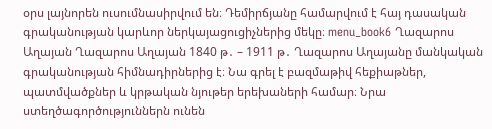օրս լայնորեն ուսումնասիրվում են։ Դեմիրճյանը համարվում է հայ դասական գրականության կարևոր ներկայացուցիչներից մեկը։ menu_book6 Ղազարոս Աղայան Ղազարոս Աղայան 1840 թ․ – 1911 թ․ Ղազարոս Աղայանը մանկական գրականության հիմնադիրներից է։ Նա գրել է բազմաթիվ հեքիաթներ, պատմվածքներ և կրթական նյութեր երեխաների համար։ Նրա ստեղծագործություններն ունեն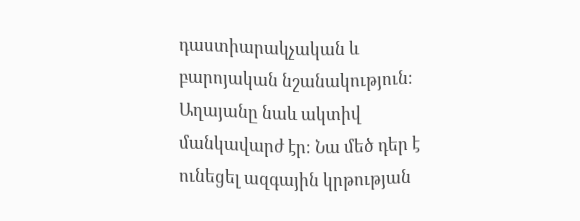դաստիարակչական և բարոյական նշանակություն։ Աղայանը նաև ակտիվ մանկավարժ էր։ Նա մեծ դեր է ունեցել ազգային կրթության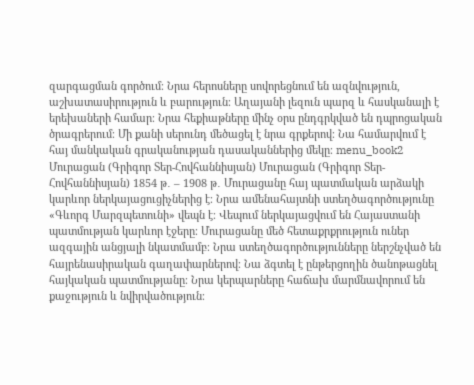զարգացման գործում։ Նրա հերոսները սովորեցնում են ազնվություն, աշխատասիրություն և բարություն։ Աղայանի լեզուն պարզ և հասկանալի է երեխաների համար։ Նրա հեքիաթները մինչ օրս ընդգրկված են դպրոցական ծրագրերում։ Մի քանի սերունդ մեծացել է նրա գրքերով։ Նա համարվում է հայ մանկական գրականության դասականներից մեկը։ menu_book2 Մուրացան (Գրիգոր Տեր-Հովհաննիսյան) Մուրացան (Գրիգոր Տեր-Հովհաննիսյան) 1854 թ․ – 1908 թ․ Մուրացանը հայ պատմական արձակի կարևոր ներկայացուցիչներից է։ Նրա ամենահայտնի ստեղծագործությունը «Գևորգ Մարզպետունի» վեպն է։ Վեպում ներկայացվում են Հայաստանի պատմության կարևոր էջերը։ Մուրացանը մեծ հետաքրքրություն ուներ ազգային անցյալի նկատմամբ։ Նրա ստեղծագործությունները ներշնչված են հայրենասիրական գաղափարներով։ Նա ձգտել է ընթերցողին ծանոթացնել հայկական պատմությանը։ Նրա կերպարները հաճախ մարմնավորում են քաջություն և նվիրվածություն։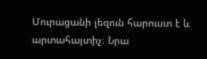Մուրացանի լեզուն հարուստ է և արտահայտիչ։ Նրա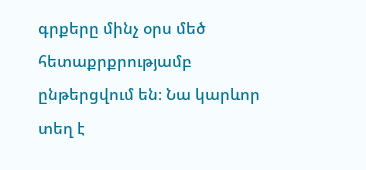գրքերը մինչ օրս մեծ հետաքրքրությամբ ընթերցվում են։ Նա կարևոր տեղ է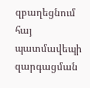զբաղեցնում հայ պատմավեպի զարգացման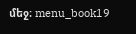մեջ։ menu_book19